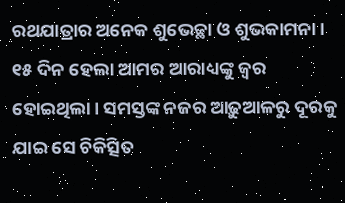ରଥଯାତ୍ରାର ଅନେକ ଶୁଭେଚ୍ଛା ଓ ଶୁଭକାମନା। ୧୫ ଦିନ ହେଲା ଆମର ଆରାଧ୍ୟଙ୍କୁ ଜ୍ୱର ହୋଇଥିଲା। ସମସ୍ତଙ୍କ ନଜର ଆଢ଼ୁଆଳରୁ ଦୂରକୁ ଯାଇ ସେ ଚିକିତ୍ସିତ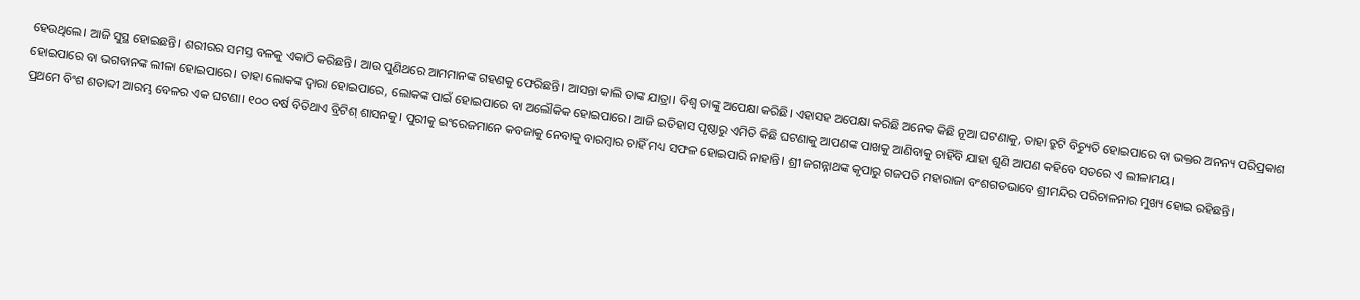ହେଉଥିଲେ। ଆଜି ସୁସ୍ଥ ହୋଇଛନ୍ତି। ଶରୀରର ସମସ୍ତ ବଳକୁ ଏକାଠି କରିଛନ୍ତି। ଆଉ ପୁଣିଥରେ ଆମମାନଙ୍କ ଗହଣକୁ ଫେରିଛନ୍ତି। ଆସନ୍ତା କାଲି ତାଙ୍କ ଯାତ୍ରା। ବିଶ୍ୱ ତାଙ୍କୁ ଅପେକ୍ଷା କରିଛି। ଏହାସହ ଅପେକ୍ଷା କରିଛି ଅନେକ କିଛି ନୂଆ ଘଟଣାକୁ, ତାହା ତ୍ରୁଟି ବିଚ୍ୟୁତି ହୋଇପାରେ ବା ଭକ୍ତର ଅନନ୍ୟ ପରିପ୍ରକାଶ ହୋଇପାରେ ବା ଭଗବାନଙ୍କ ଲୀଳା ହୋଇପାରେ। ତାହା ଲୋକଙ୍କ ଦ୍ୱାରା ହୋଇପାରେ, ଲୋକଙ୍କ ପାଇଁ ହୋଇପାରେ ବା ଅଲୌକିକ ହୋଇପାରେ। ଆଜି ଇତିହାସ ପୃଷ୍ଠାରୁ ଏମିତି କିଛି ଘଟଣାକୁ ଆପଣଙ୍କ ପାଖକୁ ଆଣିବାକୁ ଚାହିଁବି ଯାହା ଶୁଣି ଆପଣ କହିବେ ସତରେ ଏ ଲୀଳାମୟ।
ପ୍ରଥମେ ବିଂଶ ଶତାବ୍ଦୀ ଆରମ୍ଭ ବେଳର ଏକ ଘଟଣା। ୧୦୦ ବର୍ଷ ବିତିଥାଏ ବ୍ରିଟିଶ୍ ଶାସନକୁ। ପୁରୀକୁ ଇଂରେଜମାନେ କବଜାକୁ ନେବାକୁ ବାରମ୍ବାର ଚାହିଁ ମଧ୍ୟ ସଫଳ ହୋଇପାରି ନାହାନ୍ତି। ଶ୍ରୀ ଜଗନ୍ନାଥଙ୍କ କୃପାରୁ ଗଜପତି ମହାରାଜା ବଂଶଗତଭାବେ ଶ୍ରୀମନ୍ଦିର ପରିଚାଳନାର ମୁଖ୍ୟ ହୋଇ ରହିଛନ୍ତି।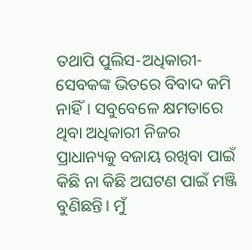ତଥାପି ପୁଲିସ-ଅଧିକାରୀ-ସେବକଙ୍କ ଭିତରେ ବିବାଦ କମି ନାହିଁ। ସବୁବେଳେ କ୍ଷମତାରେ ଥିବା ଅଧିକାରୀ ନିଜର ପ୍ରାଧାନ୍ୟକୁ ବଜାୟ ରଖିବା ପାଇଁ କିଛି ନା କିଛି ଅଘଟଣ ପାଇଁ ମଞ୍ଜି ବୁଣିଛନ୍ତି। ମୁଁ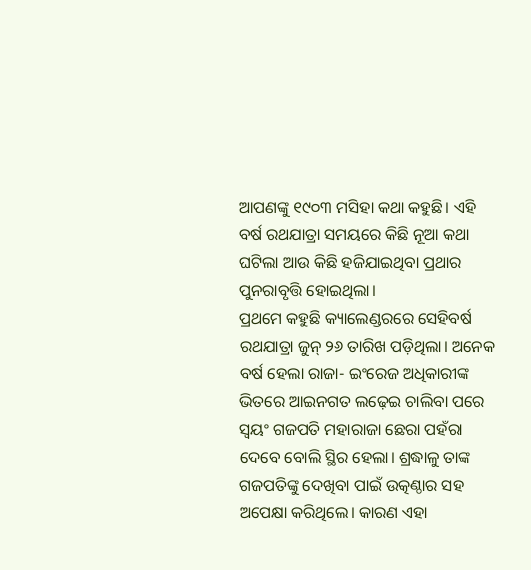ଆପଣଙ୍କୁ ୧୯୦୩ ମସିହା କଥା କହୁଛି। ଏହି ବର୍ଷ ରଥଯାତ୍ରା ସମୟରେ କିଛି ନୂଆ କଥା ଘଟିଲା ଆଉ କିଛି ହଜିଯାଇଥିବା ପ୍ରଥାର ପୁନରାବୃତ୍ତି ହୋଇଥିଲା।
ପ୍ରଥମେ କହୁଛି କ୍ୟାଲେଣ୍ଡରରେ ସେହିବର୍ଷ ରଥଯାତ୍ରା ଜୁନ୍ ୨୬ ତାରିଖ ପଡ଼ିଥିଲା। ଅନେକ ବର୍ଷ ହେଲା ରାଜା- ଇଂରେଜ ଅଧିକାରୀଙ୍କ ଭିତରେ ଆଇନଗତ ଲଢ଼େଇ ଚାଲିବା ପରେ ସ୍ୱୟଂ ଗଜପତି ମହାରାଜା ଛେରା ପହଁରା ଦେବେ ବୋଲି ସ୍ଥିର ହେଲା। ଶ୍ରଦ୍ଧାଳୁ ତାଙ୍କ ଗଜପତିଙ୍କୁ ଦେଖିବା ପାଇଁ ଉତ୍କଣ୍ଠାର ସହ ଅପେକ୍ଷା କରିଥିଲେ। କାରଣ ଏହା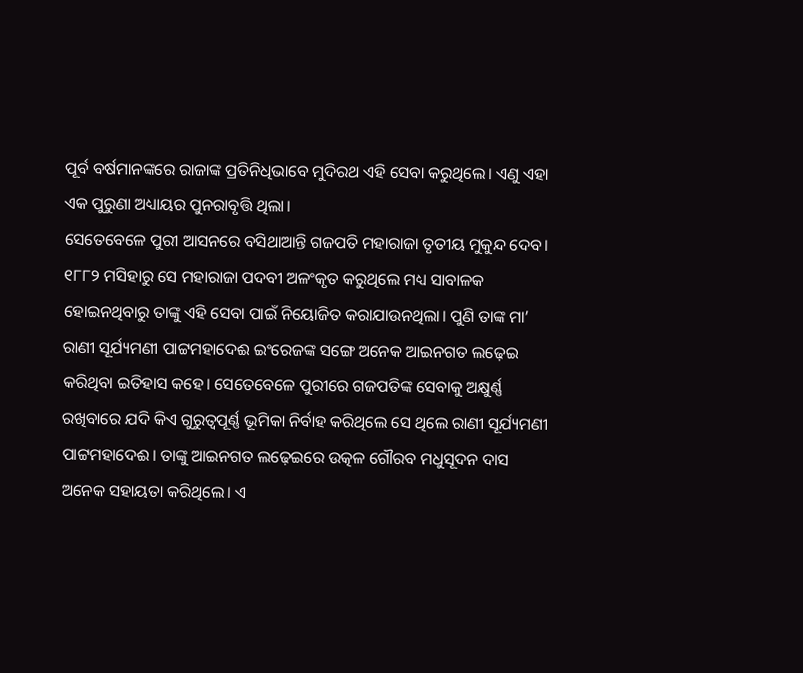ପୂର୍ବ ବର୍ଷମାନଙ୍କରେ ରାଜାଙ୍କ ପ୍ରତିନିଧିଭାବେ ମୁଦିରଥ ଏହି ସେବା କରୁଥିଲେ। ଏଣୁ ଏହା ଏକ ପୁରୁଣା ଅଧ୍ୟାୟର ପୁନରାବୃତ୍ତି ଥିଲା।
ସେତେବେଳେ ପୁରୀ ଆସନରେ ବସିଥାଆନ୍ତି ଗଜପତି ମହାରାଜା ତୃତୀୟ ମୁକୁନ୍ଦ ଦେବ। ୧୮୮୨ ମସିହାରୁ ସେ ମହାରାଜା ପଦବୀ ଅଳଂକୃତ କରୁଥିଲେ ମଧ୍ୟ ସାବାଳକ ହୋଇନଥିବାରୁ ତାଙ୍କୁ ଏହି ସେବା ପାଇଁ ନିୟୋଜିତ କରାଯାଉନଥିଲା। ପୁଣି ତାଙ୍କ ମା’ ରାଣୀ ସୂର୍ଯ୍ୟମଣୀ ପାଟ୍ଟମହାଦେଈ ଇଂରେଜଙ୍କ ସଙ୍ଗେ ଅନେକ ଆଇନଗତ ଲଢ଼େଇ କରିଥିବା ଇତିହାସ କହେ। ସେତେବେଳେ ପୁରୀରେ ଗଜପତିଙ୍କ ସେବାକୁ ଅକ୍ଷୁର୍ଣ୍ଣ ରଖିବାରେ ଯଦି କିଏ ଗୁରୁତ୍ୱପୂର୍ଣ୍ଣ ଭୂମିକା ନିର୍ବାହ କରିଥିଲେ ସେ ଥିଲେ ରାଣୀ ସୂର୍ଯ୍ୟମଣୀ ପାଟ୍ଟମହାଦେଈ। ତାଙ୍କୁ ଆଇନଗତ ଲଢ଼େଇରେ ଉତ୍କଳ ଗୌରବ ମଧୁସୂଦନ ଦାସ ଅନେକ ସହାୟତା କରିଥିଲେ। ଏ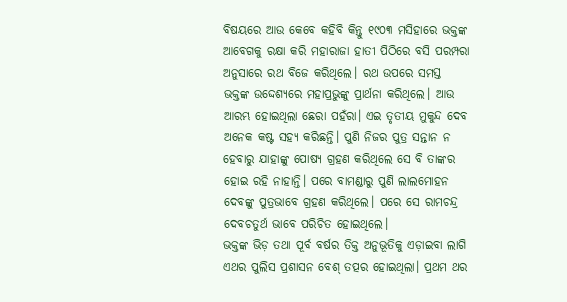ବିଷୟରେ ଆଉ କେବେ କହିବି କିନ୍ତୁ ୧୯୦୩ ମସିହାରେ ଭକ୍ତଙ୍କ ଆବେଗକୁ ରକ୍ଷା କରି ମହାରାଜା ହାତୀ ପିଠିରେ ବସି ପରମ୍ପରା ଅନୁସାରେ ରଥ ବିଜେ କରିଥିଲେ। ରଥ ଉପରେ ସମସ୍ତ ଭକ୍ତଙ୍କ ଉଦ୍ଦେଶ୍ୟରେ ମହାପ୍ରଭୁଙ୍କୁ ପ୍ରାର୍ଥନା କରିଥିଲେ। ଆଉ ଆରମ୍ଭ ହୋଇଥିଲା ଛେରା ପହଁରା। ଏଇ ତୃତୀୟ ମୁକୁନ୍ଦ ଦେବ ଅନେକ କଷ୍ଟ ସହ୍ୟ କରିଛନ୍ତି। ପୁଣି ନିଜର ପୁତ୍ର ସନ୍ତାନ ନ ହେବାରୁ ଯାହାଙ୍କୁ ପୋଷ୍ୟ ଗ୍ରହଣ କରିଥିଲେ ସେ ବି ତାଙ୍କର ହୋଇ ରହି ନାହାନ୍ତି। ପରେ ବାମଣ୍ଡାରୁ ପୁଣି ଲାଲମୋହନ ଦେବଙ୍କୁ ପୁତ୍ରଭାବେ ଗ୍ରହଣ କରିଥିଲେ। ପରେ ସେ ରାମଚନ୍ଦ୍ର ଦେବଚତୁର୍ଥ ଭାବେ ପରିଚିତ ହୋଇଥିଲେ।
ଭକ୍ତଙ୍କ ଭିଡ଼ ତଥା ପୂର୍ବ ବର୍ଷର ତିକ୍ତ ଅନୁଭୂତିକୁ ଏଡ଼ାଇବା ଲାଗି ଏଥର ପୁଲିସ ପ୍ରଶାସନ ବେଶ୍ ତତ୍ପର ହୋଇଥିଲା। ପ୍ରଥମ ଥର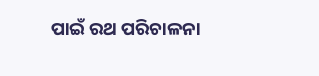ପାଇଁ ରଥ ପରିଚାଳନା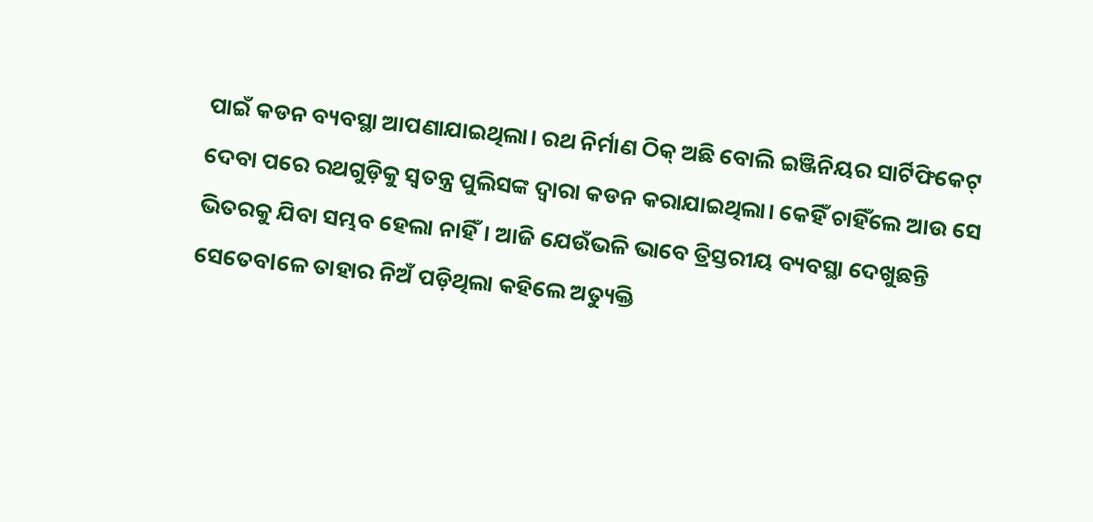ପାଇଁ କଡନ ବ୍ୟବସ୍ଥା ଆପଣାଯାଇଥିଲା। ରଥ ନିର୍ମାଣ ଠିକ୍ ଅଛି ବୋଲି ଇଞ୍ଜିନିୟର ସାର୍ଟିଫିକେଟ୍ ଦେବା ପରେ ରଥଗୁଡ଼ିକୁ ସ୍ୱତନ୍ତ୍ର ପୁଲିସଙ୍କ ଦ୍ୱାରା କଡନ କରାଯାଇଥିଲା। କେହିଁ ଚାହିଁଲେ ଆଉ ସେ ଭିତରକୁ ଯିବା ସମ୍ଭବ ହେଲା ନାହିଁ। ଆଜି ଯେଉଁଭଳି ଭାବେ ତ୍ରିସ୍ତରୀୟ ବ୍ୟବସ୍ଥା ଦେଖୁଛନ୍ତି ସେତେବlଳେ ତାହାର ନିଅଁ ପଡ଼ିଥିଲା କହିଲେ ଅତ୍ୟୁକ୍ତି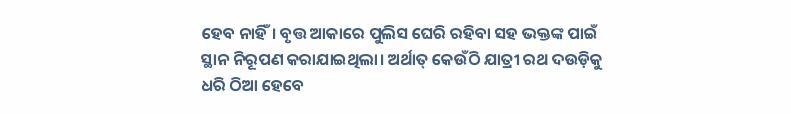ହେବ ନାହିଁ। ବୃତ୍ତ ଆକାରେ ପୁଲିସ ଘେରି ରହିବା ସହ ଭକ୍ତଙ୍କ ପାଇଁ ସ୍ଥାନ ନିରୂପଣ କରାଯାଇଥିଲା। ଅର୍ଥାତ୍ କେଉଁଠି ଯାତ୍ରୀ ରଥ ଦଉଡ଼ିକୁ ଧରି ଠିଆ ହେବେ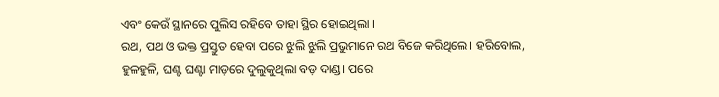ଏବଂ କେଉଁ ସ୍ଥାନରେ ପୁଲିସ ରହିବେ ତାହା ସ୍ଥିର ହୋଇଥିଲା ।
ରଥ, ପଥ ଓ ଭକ୍ତ ପ୍ରସ୍ତୁତ ହେବା ପରେ ଝୁଲି ଝୁଲି ପ୍ରଭୁମାନେ ରଥ ବିଜେ କରିଥିଲେ। ହରିବୋଲ, ହୁଳହୁଳି, ଘଣ୍ଟ ଘଣ୍ଟା ମାଡ଼ରେ ଦୁଲୁକୁଥିଲା ବଡ଼ ଦାଣ୍ଡ। ପରେ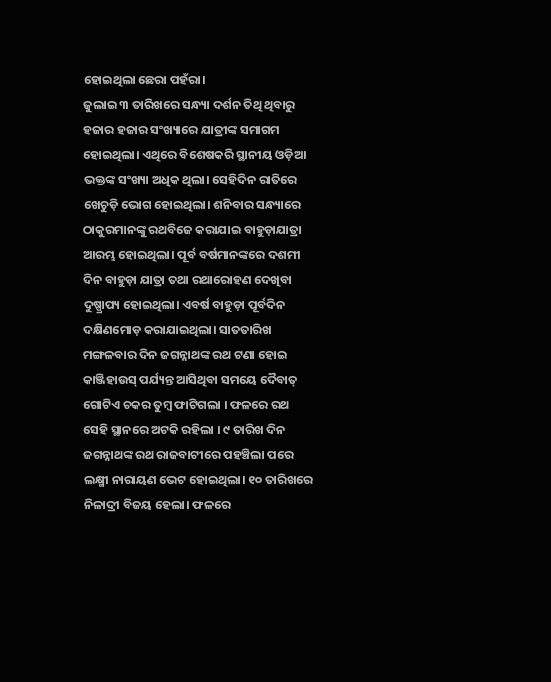ହୋଇଥିଲା ଛେରା ପହଁରା।
ଜୁଲାଇ ୩ ତାରିଖରେ ସନ୍ଧ୍ୟା ଦର୍ଶନ ତିଥି ଥିବାରୁ ହଜାର ହଜାର ସଂଖ୍ୟାରେ ଯାତ୍ରୀଙ୍କ ସମାଗମ ହୋଇଥିଲା। ଏଥିରେ ବିଶେଷକରି ସ୍ଥାନୀୟ ଓଡ଼ିଆ ଭକ୍ତଙ୍କ ସଂଖ୍ୟା ଅଧିକ ଥିଲା। ସେହିଦିନ ରାତିରେ ଖେଚୁଡ଼ି ଭୋଗ ହୋଇଥିଲା। ଶନିବାର ସନ୍ଧ୍ୟାରେ ଠାକୁରମାନଙ୍କୁ ରଥବିଜେ କରାଯାଇ ବାହୁଡ଼ାଯାତ୍ରା ଆରମ୍ଭ ହୋଇଥିଲା। ପୂର୍ବ ବର୍ଷମାନଙ୍କରେ ଦଶମୀ ଦିନ ବାହୁଡ଼ା ଯାତ୍ରା ତଥା ରଥାରୋହଣ ଦେଖିବା ଦୁଷ୍ପ୍ରାପ୍ୟ ହୋଇଥିଲା। ଏବର୍ଷ ବାହୁଡ଼ା ପୂର୍ବଦିନ ଦକ୍ଷିଣମୋଡ଼ କରାଯାଇଥିଲା। ସାତତାରିଖ ମଙ୍ଗଳବାର ଦିନ ଜଗନ୍ନାଥଙ୍କ ରଥ ଟଣା ହୋଇ କାଞ୍ଜିହାଉସ୍ ପର୍ଯ୍ୟନ୍ତ ଆସିଥିବା ସମୟେ ଦୈବାତ୍ ଗୋଟିଏ ଚକର ତୁମ୍ବ ଫାଟିଗଲା । ଫଳରେ ରଥ ସେହି ସ୍ଥାନରେ ଅଟକି ରହିଲା । ୯ ତାରିଖ ଦିନ ଜଗନ୍ନାଥଙ୍କ ରଥ ରାଜବାଟୀରେ ପହଞ୍ଚିଲା ପରେ ଲକ୍ଷ୍ମୀ ନାରାୟଣ ଭେଟ ହୋଇଥିଲା। ୧୦ ତାରିଖରେ ନିଳାଦ୍ରୀ ବିଜୟ ହେଲା। ଫଳରେ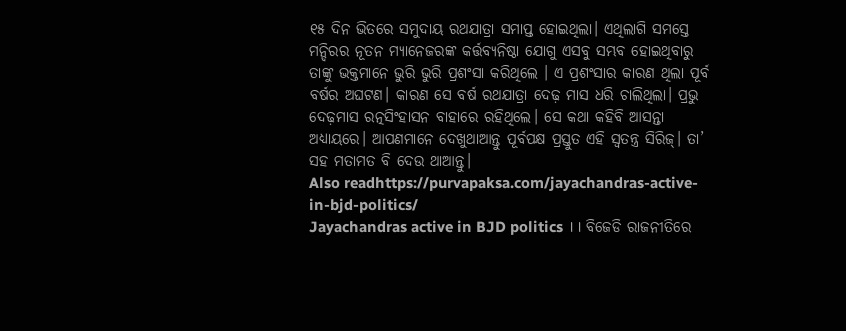୧୫ ଦିନ ଭିତରେ ସମୁଦାୟ ରଥଯାତ୍ରା ସମାପ୍ତ ହୋଇଥିଲା। ଏଥିଲାଗି ସମସ୍ତେ ମନ୍ଦିରର ନୂତନ ମ୍ୟାନେଜରଙ୍କ କର୍ତ୍ତବ୍ୟନିଷ୍ଠା ଯୋଗୁ ଏସବୁ ସମ୍ଭବ ହୋଇଥିବାରୁ ତାଙ୍କୁ ଭକ୍ତମାନେ ଭୁରି ଭୁରି ପ୍ରଶଂସା କରିଥିଲେ । ଏ ପ୍ରଶଂସାର କାରଣ ଥିଲା ପୂର୍ବ ବର୍ଷର ଅଘଟଣ। କାରଣ ସେ ବର୍ଷ ରଥଯାତ୍ରା ଦେଢ଼ ମାସ ଧରି ଚାଲିଥିଲା। ପ୍ରଭୁ ଦେଢ଼ମାସ ରତ୍ନସିଂହାସନ ବାହାରେ ରହିଥିଲେ। ସେ କଥା କହିବି ଆସନ୍ତା ଅଧ୍ୟାୟରେ। ଆପଣମାନେ ଦେଖୁଥାଆନ୍ତୁ ପୂର୍ବପକ୍ଷ ପ୍ରସ୍ତୁତ ଏହି ସ୍ୱତନ୍ତ୍ର ସିରିଜ୍। ତା’ ସହ ମତାମତ ବି ଦେଉ ଥାଆନ୍ତୁ।
Also readhttps://purvapaksa.com/jayachandras-active-in-bjd-politics/
Jayachandras active in BJD politics ।। ବିଜେଡି ରାଜନୀତିରେ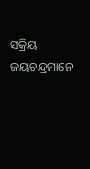ସକ୍ରିୟ ଜୟଚନ୍ଦ୍ରମାନେ